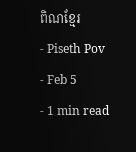ពិណខ្មែរ
- Piseth Pov
- Feb 5
- 1 min read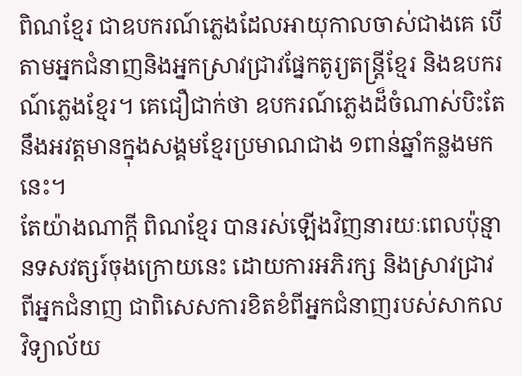ពិណខ្មែរ ជាឧបករណ៍ភ្លេងដែលអាយុកាលចាស់ជាងគេ បើតាមអ្នកជំនាញនិងអ្នកស្រាវជ្រាវផ្នែកតូរ្យតន្ត្រីខ្មែរ និងឧបករណ៍ភ្លេងខ្មែរ។ គេជឿជាក់ថា ឧបករណ៍ភ្លេងដ៏ចំណាស់បិះតែនឹងអវត្តមានក្នុងសង្គមខ្មែរប្រមាណជាង ១ពាន់ឆ្នាំកន្លងមកនេះ។
តែយ៉ាងណាក្តី ពិណខ្មែរ បានរស់ឡើងវិញនារយៈពេលប៉ុន្មានទសវត្សរ៍ចុងក្រោយនេះ ដោយការអភិរក្ស និងស្រាវជ្រាវពីអ្នកជំនាញ ជាពិសេសការខិតខំពីអ្នកជំនាញរបស់សាកលវិទ្យាល័យ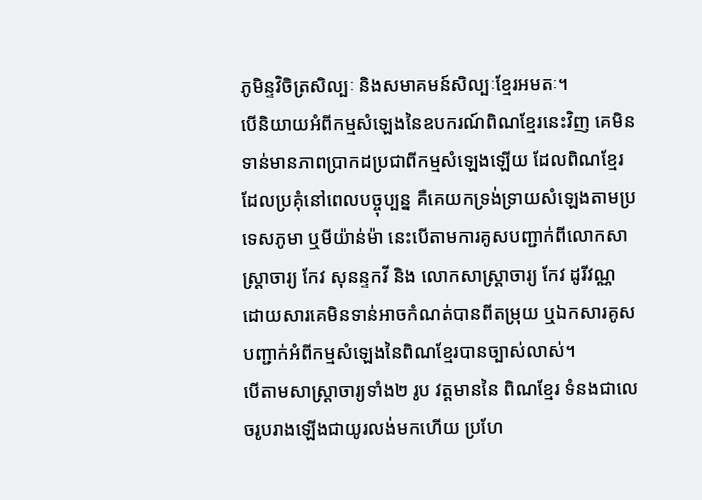ភូមិន្ទវិចិត្រសិល្បៈ និងសមាគមន៍សិល្បៈខ្មែរអមតៈ។
បើនិយាយអំពីកម្មសំឡេងនៃឧបករណ៍ពិណខ្មែរនេះវិញ គេមិនទាន់មានភាពប្រាកដប្រជាពីកម្មសំឡេងឡើយ ដែលពិណខ្មែរដែលប្រគុំនៅពេលបច្ចុប្បន្ន គឺគេយកទ្រង់ទ្រាយសំឡេងតាមប្រទេសភូមា ឬមីយ៉ាន់ម៉ា នេះបើតាមការគូសបញ្ជាក់ពីលោកសាស្ត្រាចារ្យ កែវ សុនន្ទកវី និង លោកសាស្ត្រាចារ្យ កែវ ដូរីវណ្ណ ដោយសារគេមិនទាន់អាចកំណត់បានពីតម្រុយ ឬឯកសារគូសបញ្ជាក់អំពីកម្មសំឡេងនៃពិណខ្មែរបានច្បាស់លាស់។
បើតាមសាស្ត្រាចារ្យទាំង២ រូប វត្តមាននៃ ពិណខ្មែរ ទំនងជាលេចរូបរាងឡើងជាយូរលង់មកហើយ ប្រហែ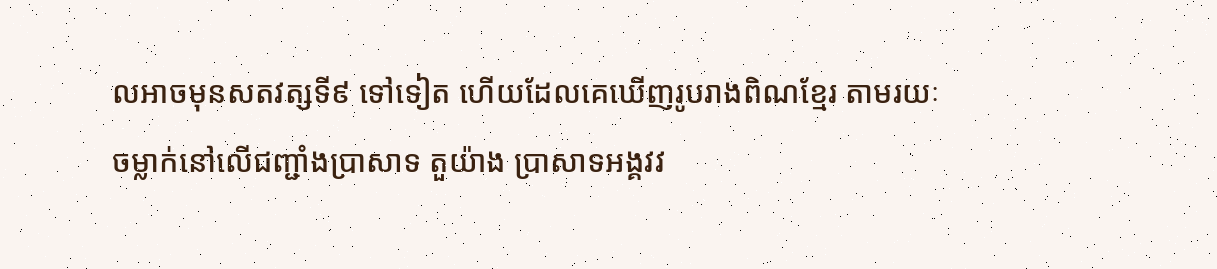លអាចមុនសតវត្សទី៩ ទៅទៀត ហើយដែលគេឃើញរូបរាងពិណខ្មែរ តាមរយៈចម្លាក់នៅលើជញ្ជាំងប្រាសាទ តួយ៉ាង ប្រាសាទអង្គវវ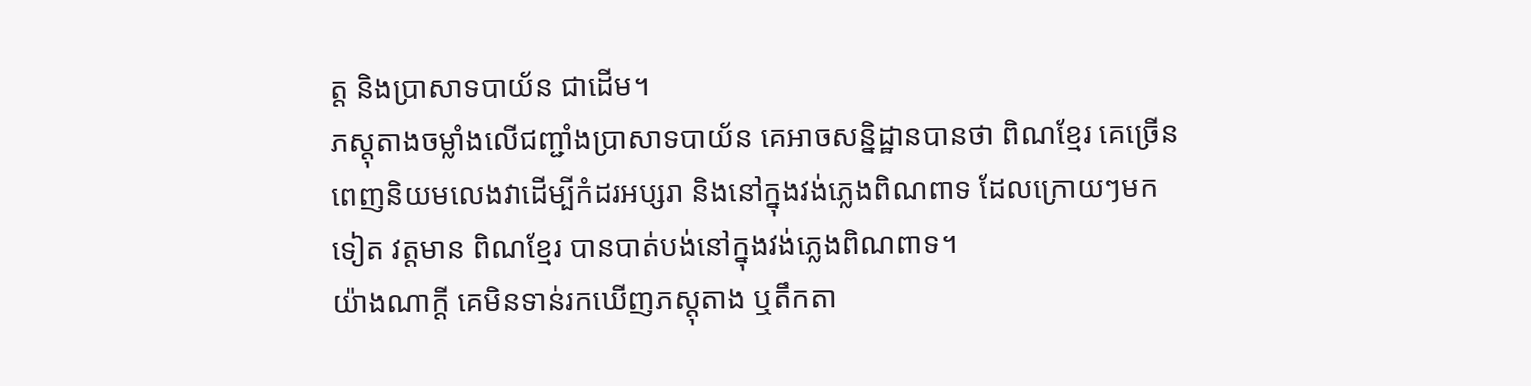ត្ត និងប្រាសាទបាយ័ន ជាដើម។
ភស្តុតាងចម្លាំងលើជញ្ជាំងប្រាសាទបាយ័ន គេអាចសន្និដ្ឋានបានថា ពិណខ្មែរ គេច្រើនពេញនិយមលេងវាដើម្បីកំដរអប្សរា និងនៅក្នុងវង់ភ្លេងពិណពាទ ដែលក្រោយៗមកទៀត វត្តមាន ពិណខ្មែរ បានបាត់បង់នៅក្នុងវង់ភ្លេងពិណពាទ។
យ៉ាងណាក្តី គេមិនទាន់រកឃើញភស្តុតាង ឬតឹកតា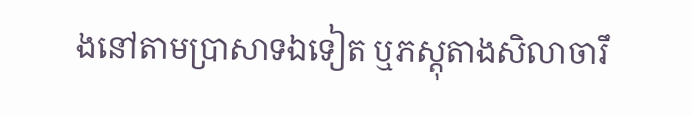ងនៅតាមប្រាសាទឯទៀត ឬភស្តុតាងសិលាចារឹ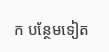ក បន្ថែមទៀត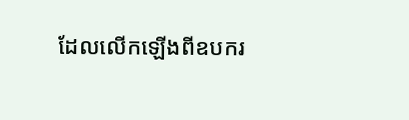ដែលលើកឡើងពីឧបករ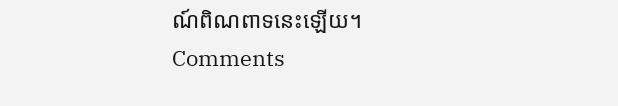ណ៍ពិណពាទនេះឡើយ។
Comments